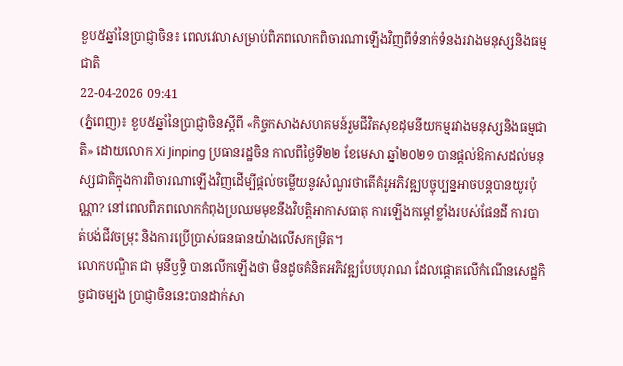ខួប៥ឆ្នាំនៃប្រាជ្ញាចិន៖ ពេលវេលាសម្រាប់ពិភពលោកពិចារណាឡើងវិញពីទំនាក់ទំនងរវាងមនុស្សនិងធម្មជាតិ
22-04-2026 09:41
(ភ្នំពេញ)៖ ខួប៥ឆ្នាំនៃប្រាជ្ញាចិនស្តីពី «កិច្ចកសាងសហគមន៍រួមជីវិតសុខដុមនីយកម្មរវាងមនុស្សនិងធម្មជាតិ» ដោយលោក Xi Jinping ប្រធានរដ្ឋចិន កាលពីថ្ងៃទី២២ ខែមេសា ឆ្នាំ២០២១ បានផ្តល់ឱកាសដល់មនុស្សជាតិក្នុងការពិចារណាឡើងវិញដើម្បីផ្តល់ចម្លើយនូវសំណួរថាតើគំរូអភិវឌ្ឍបច្ចុប្បន្នអាចបន្តបានយូរប៉ុណ្ណា? នៅពេលពិភពលោកកំពុងប្រឈមមុខនឹងវិបត្តិអាកាសធាតុ ការឡើងកម្តៅខ្លាំងរបស់ផែនដី ការបាត់បង់ជីវចម្រុះ និងការប្រើប្រាស់ធនធានយ៉ាងលើសកម្រិត។
លោកបណ្ឌិត ជា មុនីឫទ្ធិ បានលើកឡើងថា មិនដូចគំនិតអភិវឌ្ឍបែបបុរាណ ដែលផ្តោតលើកំណើនសេដ្ឋកិច្ចជាចម្បង ប្រាជ្ញាចិននេះបានដាក់សា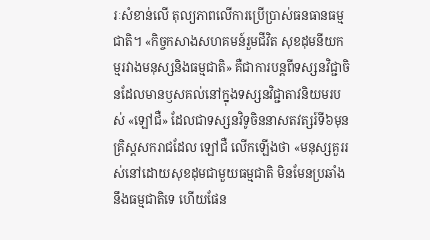រៈសំខាន់លើ តុល្យភាពលើការប្រើប្រាស់ធនធានធម្មជាតិ។ «កិច្ចកសាងសហគមន៍រួមជីវិត សុខដុមនីយកម្មរវាងមនុស្សនិងធម្មជាតិ» គឺជាការបន្តពីទស្សនវិជ្ជាចិនដែលមានឫសគល់នៅក្នុងទស្សនវិជ្ជាតាវនិយមរបស់ «ឡៅជឺ» ដែលជាទស្សនវិទូចិននាសតវត្សរ៍ទី៦មុនគ្រិស្តសករាជដែល ឡៅជឺ លើកឡើងថា «មនុស្សគួររស់នៅដោយសុខដុមជាមួយធម្មជាតិ មិនមែនប្រឆាំងនឹងធម្មជាតិទេ ហើយផែន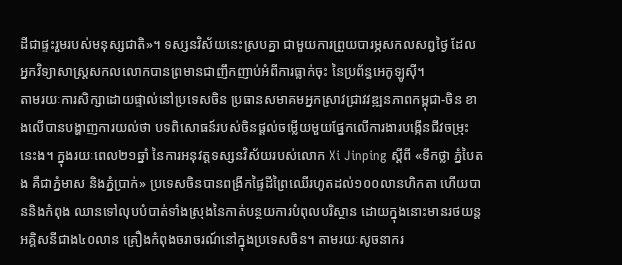ដីជាផ្ទះរួមរបស់មនុស្សជាតិ»។ ទស្សនវិស័យនេះស្របគ្នា ជាមួយការព្រួយបារម្ភសកលសព្វថ្ងៃ ដែលអ្នកវិទ្យាសាស្ត្រសកលលោកបានព្រមានជាញឹកញាប់អំពីការធ្លាក់ចុះ នៃប្រព័ន្ធអេកូឡូស៊ី។
តាមរយៈការសិក្សាដោយផ្ទាល់នៅប្រទេសចិន ប្រធានសមាគមអ្នកស្រាវជ្រាវវឌ្ឍនភាពកម្ពុជា-ចិន ខាងលើបានបង្ហាញការយល់ថា បទពិសោធន៍របស់ចិនផ្តល់ចម្លើយមួយផ្នែកលើការងារបង្កើនជីវចម្រុះនេះង។ ក្នុងរយៈពេល២១ឆ្នាំ នៃការអនុវត្តទស្សនវិស័យរបស់លោក Xi Jinping ស្តីពី «ទឹកថ្លា ភ្នំបៃតង គឺជាភ្នំមាស និងភ្នំប្រាក់» ប្រទេសចិនបានពង្រីកផ្ទៃដីព្រៃឈើរហូតដល់១០០លានហិកតា ហើយបាននិងកំពុង ឈានទៅលុបបំបាត់ទាំងស្រុងនៃកាត់បន្ថយការបំពុលបរិស្ថាន ដោយក្នុងនោះមានរថយន្តអគ្គិសនីជាង៤០លាន គ្រឿងកំពុងចរាចរណ៍នៅក្នុងប្រទេសចិន។ តាមរយៈសូចនាករ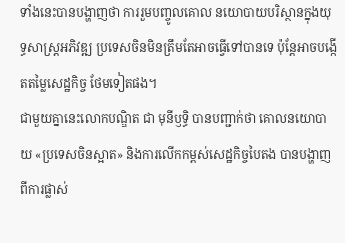ទាំងនេះបានបង្ហាញថា ការរួមបញ្ចូលគោល នយោបាយបរិស្ថានក្នុងយុទ្ធសាស្ត្រអភិវឌ្ឍ ប្រទេសចិនមិនត្រឹមតែអាចធ្វើទៅបានទេ ប៉ុន្តែអាចបង្កើតតម្លៃសេដ្ឋកិច្ច ថែមទៀតផង។
ជាមួយគ្នានេះលោកបណ្ឌិត ជា មុនីឫទ្ធិ បានបញ្ជាក់ថា គោលនយោបាយ «ប្រទេសចិនស្អាត» និងការលើកកម្ពស់សេដ្ឋកិច្ចបៃតង បានបង្ហាញពីការផ្លាស់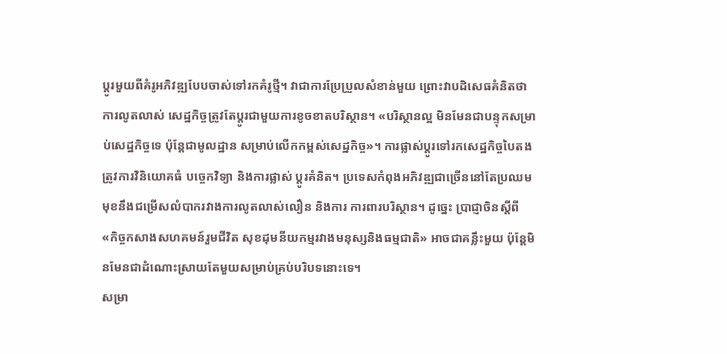ប្តូរមួយពីគំរូអភិវឌ្ឍបែបចាស់ទៅរកគំរូថ្មី។ វាជាការប្រែប្រួលសំខាន់មួយ ព្រោះវាបដិសេធគំនិតថា ការលូតលាស់ សេដ្ឋកិច្ចត្រូវតែប្តូរជាមួយការខូចខាតបរិស្ថាន។ «បរិស្ថានល្អ មិនមែនជាបន្ទុកសម្រាប់សេដ្ឋកិច្ចទេ ប៉ុន្តែជាមូលដ្ឋាន សម្រាប់លើកកម្ពស់សេដ្ឋកិច្ច»។ ការផ្លាស់ប្តូរទៅរកសេដ្ឋកិច្ចបៃតងត្រូវការវិនិយោគធំ បច្ចេកវិទ្យា និងការផ្លាស់ ប្តូរគំនិត។ ប្រទេសកំពុងអភិវឌ្ឍជាច្រើននៅតែប្រឈមមុខនឹងជម្រើសលំបាករវាងការលូតលាស់លឿន និងការ ការពារបរិស្ថាន។ ដូច្នេះ ប្រាជ្ញាចិនស្តីពី «កិច្ចកសាងសហគមន៍រួមជីវិត សុខដុមនីយកម្មរវាងមនុស្សនិងធម្មជាតិ» អាចជាគន្លឹះមួយ ប៉ុន្តែមិនមែនជាដំណោះស្រាយតែមួយសម្រាប់គ្រប់បរិបទនោះទេ។
សម្រា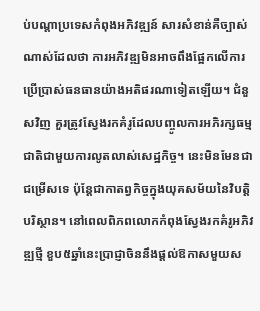ប់បណ្តាប្រទេសកំពុងអភិវឌ្ឍន៍ សារសំខាន់គឺច្បាស់ណាស់ដែលថា ការអភិវឌ្ឍមិនអាចពឹងផ្អែកលើការប្រើប្រាស់ធនធានយ៉ាងអតិផរណាទៀតឡើយ។ ជំនួសវិញ គួរត្រូវស្វែងរកគំរូដែលបញ្ចូលការអភិរក្សធម្មជាតិជាមួយការលូតលាស់សេដ្ឋកិច្ច។ នេះមិនមែនជាជម្រើសទេ ប៉ុន្តែជាកាតព្វកិច្ចក្នុងយុគសម័យនៃវិបត្តិបរិស្ថាន។ នៅពេលពិភពលោកកំពុងស្វែងរកគំរូអភិវឌ្ឍថ្មី ខួប៥ឆ្នាំនេះប្រាជ្ញាចិននឹងផ្តល់ឱកាសមួយស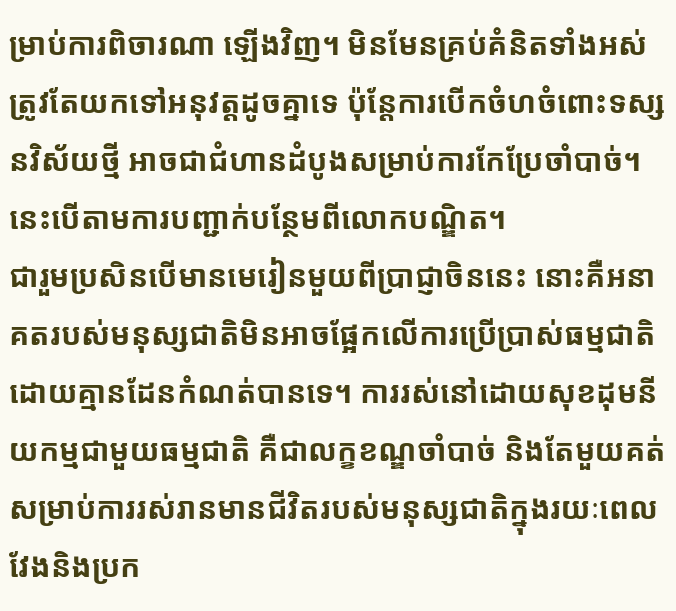ម្រាប់ការពិចារណា ឡើងវិញ។ មិនមែនគ្រប់គំនិតទាំងអស់ត្រូវតែយកទៅអនុវត្តដូចគ្នាទេ ប៉ុន្តែការបើកចំហចំពោះទស្សនវិស័យថ្មី អាចជាជំហានដំបូងសម្រាប់ការកែប្រែចាំបាច់។ នេះបើតាមការបញ្ជាក់បន្ថែមពីលោកបណ្ឌិត។
ជារួមប្រសិនបើមានមេរៀនមួយពីប្រាជ្ញាចិននេះ នោះគឺអនាគតរបស់មនុស្សជាតិមិនអាចផ្អែកលើការប្រើប្រាស់ធម្មជាតិដោយគ្មានដែនកំណត់បានទេ។ ការរស់នៅដោយសុខដុមនីយកម្មជាមួយធម្មជាតិ គឺជាលក្ខខណ្ឌចាំបាច់ និងតែមួយគត់សម្រាប់ការរស់រានមានជីវិតរបស់មនុស្សជាតិក្នុងរយៈពេលវែងនិងប្រក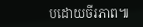បដោយចីរភាព៕